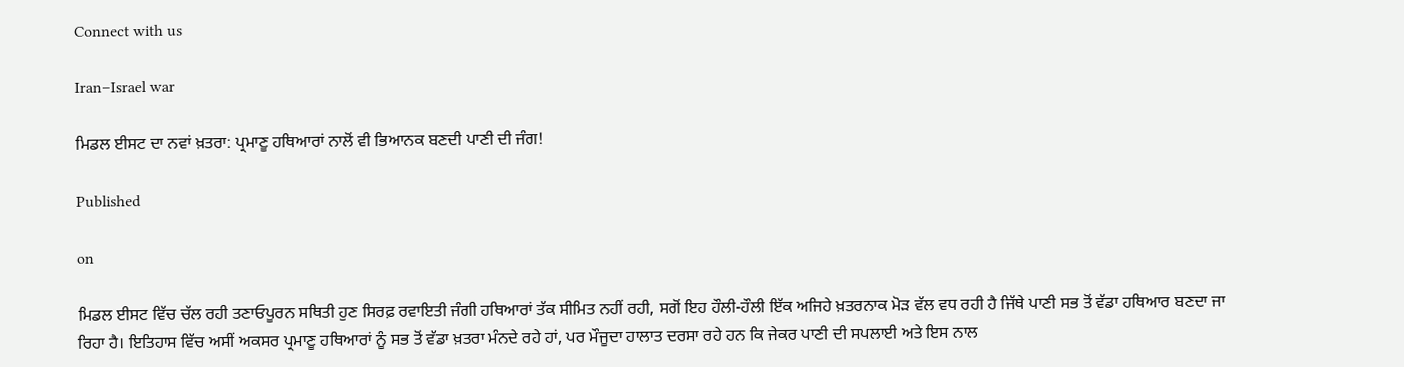Connect with us

Iran–Israel war

ਮਿਡਲ ਈਸਟ ਦਾ ਨਵਾਂ ਖ਼ਤਰਾ: ਪ੍ਰਮਾਣੂ ਹਥਿਆਰਾਂ ਨਾਲੋਂ ਵੀ ਭਿਆਨਕ ਬਣਦੀ ਪਾਣੀ ਦੀ ਜੰਗ!

Published

on

ਮਿਡਲ ਈਸਟ ਵਿੱਚ ਚੱਲ ਰਹੀ ਤਣਾਓਪੂਰਨ ਸਥਿਤੀ ਹੁਣ ਸਿਰਫ਼ ਰਵਾਇਤੀ ਜੰਗੀ ਹਥਿਆਰਾਂ ਤੱਕ ਸੀਮਿਤ ਨਹੀਂ ਰਹੀ, ਸਗੋਂ ਇਹ ਹੌਲੀ-ਹੌਲੀ ਇੱਕ ਅਜਿਹੇ ਖ਼ਤਰਨਾਕ ਮੋੜ ਵੱਲ ਵਧ ਰਹੀ ਹੈ ਜਿੱਥੇ ਪਾਣੀ ਸਭ ਤੋਂ ਵੱਡਾ ਹਥਿਆਰ ਬਣਦਾ ਜਾ ਰਿਹਾ ਹੈ। ਇਤਿਹਾਸ ਵਿੱਚ ਅਸੀਂ ਅਕਸਰ ਪ੍ਰਮਾਣੂ ਹਥਿਆਰਾਂ ਨੂੰ ਸਭ ਤੋਂ ਵੱਡਾ ਖ਼ਤਰਾ ਮੰਨਦੇ ਰਹੇ ਹਾਂ, ਪਰ ਮੌਜੂਦਾ ਹਾਲਾਤ ਦਰਸਾ ਰਹੇ ਹਨ ਕਿ ਜੇਕਰ ਪਾਣੀ ਦੀ ਸਪਲਾਈ ਅਤੇ ਇਸ ਨਾਲ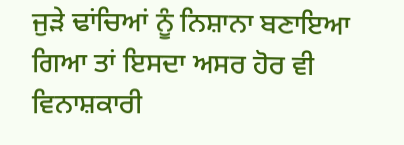ਜੁੜੇ ਢਾਂਚਿਆਂ ਨੂੰ ਨਿਸ਼ਾਨਾ ਬਣਾਇਆ ਗਿਆ ਤਾਂ ਇਸਦਾ ਅਸਰ ਹੋਰ ਵੀ ਵਿਨਾਸ਼ਕਾਰੀ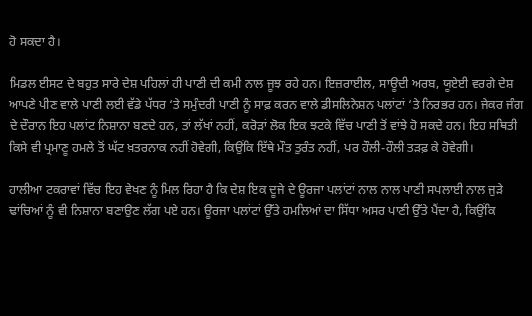ਹੋ ਸਕਦਾ ਹੈ।

ਮਿਡਲ ਈਸਟ ਦੇ ਬਹੁਤ ਸਾਰੇ ਦੇਸ਼ ਪਹਿਲਾਂ ਹੀ ਪਾਣੀ ਦੀ ਕਮੀ ਨਾਲ ਜੂਝ ਰਹੇ ਹਨ। ਇਜ਼ਰਾਈਲ, ਸਾਊਦੀ ਅਰਬ, ਯੂਏਈ ਵਰਗੇ ਦੇਸ਼ ਆਪਣੇ ਪੀਣ ਵਾਲੇ ਪਾਣੀ ਲਈ ਵੱਡੇ ਪੱਧਰ ‘ਤੇ ਸਮੁੰਦਰੀ ਪਾਣੀ ਨੂੰ ਸਾਫ਼ ਕਰਨ ਵਾਲੇ ਡੀਸਲਿਨੇਸ਼ਨ ਪਲਾਂਟਾਂ ‘ਤੇ ਨਿਰਭਰ ਹਨ। ਜੇਕਰ ਜੰਗ ਦੇ ਦੌਰਾਨ ਇਹ ਪਲਾਂਟ ਨਿਸ਼ਾਨਾ ਬਣਦੇ ਹਨ, ਤਾਂ ਲੱਖਾਂ ਨਹੀਂ, ਕਰੋੜਾਂ ਲੋਕ ਇਕ ਝਟਕੇ ਵਿੱਚ ਪਾਣੀ ਤੋਂ ਵਾਂਝੇ ਹੋ ਸਕਦੇ ਹਨ। ਇਹ ਸਥਿਤੀ ਕਿਸੇ ਵੀ ਪ੍ਰਮਾਣੂ ਹਮਲੇ ਤੋਂ ਘੱਟ ਖ਼ਤਰਨਾਕ ਨਹੀਂ ਹੋਵੇਗੀ, ਕਿਉਂਕਿ ਇੱਥੇ ਮੌਤ ਤੁਰੰਤ ਨਹੀਂ, ਪਰ ਹੌਲੀ-ਹੌਲੀ ਤੜਫ਼ ਕੇ ਹੋਵੇਗੀ।

ਹਾਲੀਆ ਟਕਰਾਵਾਂ ਵਿੱਚ ਇਹ ਵੇਖਣ ਨੂੰ ਮਿਲ ਰਿਹਾ ਹੈ ਕਿ ਦੇਸ਼ ਇਕ ਦੂਜੇ ਦੇ ਊਰਜਾ ਪਲਾਂਟਾਂ ਨਾਲ ਨਾਲ ਪਾਣੀ ਸਪਲਾਈ ਨਾਲ ਜੁੜੇ ਢਾਂਚਿਆਂ ਨੂੰ ਵੀ ਨਿਸ਼ਾਨਾ ਬਣਾਉਣ ਲੱਗ ਪਏ ਹਨ। ਊਰਜਾ ਪਲਾਂਟਾਂ ਉੱਤੇ ਹਮਲਿਆਂ ਦਾ ਸਿੱਧਾ ਅਸਰ ਪਾਣੀ ਉੱਤੇ ਪੈਂਦਾ ਹੈ, ਕਿਉਂਕਿ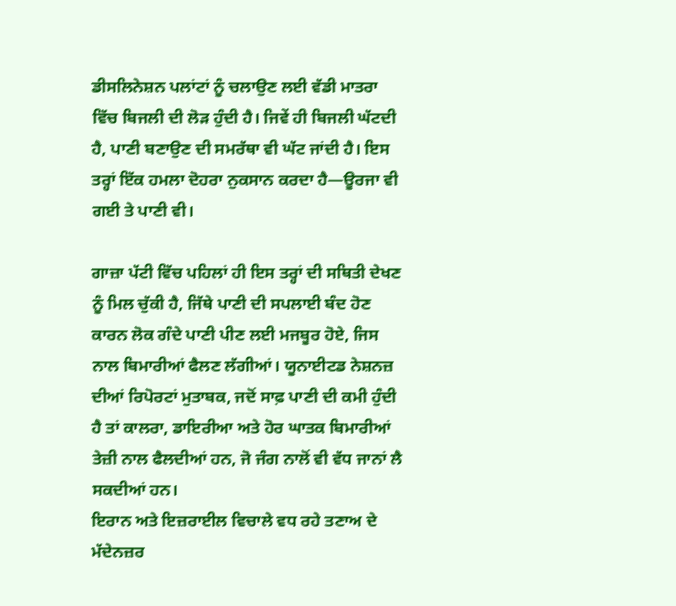ਡੀਸਲਿਨੇਸ਼ਨ ਪਲਾਂਟਾਂ ਨੂੰ ਚਲਾਉਣ ਲਈ ਵੱਡੀ ਮਾਤਰਾ ਵਿੱਚ ਬਿਜਲੀ ਦੀ ਲੋੜ ਹੁੰਦੀ ਹੈ। ਜਿਵੇਂ ਹੀ ਬਿਜਲੀ ਘੱਟਦੀ ਹੈ, ਪਾਣੀ ਬਣਾਉਣ ਦੀ ਸਮਰੱਥਾ ਵੀ ਘੱਟ ਜਾਂਦੀ ਹੈ। ਇਸ ਤਰ੍ਹਾਂ ਇੱਕ ਹਮਲਾ ਦੋਹਰਾ ਨੁਕਸਾਨ ਕਰਦਾ ਹੈ—ਊਰਜਾ ਵੀ ਗਈ ਤੇ ਪਾਣੀ ਵੀ।

ਗਾਜ਼ਾ ਪੱਟੀ ਵਿੱਚ ਪਹਿਲਾਂ ਹੀ ਇਸ ਤਰ੍ਹਾਂ ਦੀ ਸਥਿਤੀ ਦੇਖਣ ਨੂੰ ਮਿਲ ਚੁੱਕੀ ਹੈ, ਜਿੱਥੇ ਪਾਣੀ ਦੀ ਸਪਲਾਈ ਬੰਦ ਹੋਣ ਕਾਰਨ ਲੋਕ ਗੰਦੇ ਪਾਣੀ ਪੀਣ ਲਈ ਮਜਬੂਰ ਹੋਏ, ਜਿਸ ਨਾਲ ਬਿਮਾਰੀਆਂ ਫੈਲਣ ਲੱਗੀਆਂ। ਯੂਨਾਈਟਡ ਨੇਸ਼ਨਜ਼ ਦੀਆਂ ਰਿਪੋਰਟਾਂ ਮੁਤਾਬਕ, ਜਦੋਂ ਸਾਫ਼ ਪਾਣੀ ਦੀ ਕਮੀ ਹੁੰਦੀ ਹੈ ਤਾਂ ਕਾਲਰਾ, ਡਾਇਰੀਆ ਅਤੇ ਹੋਰ ਘਾਤਕ ਬਿਮਾਰੀਆਂ ਤੇਜ਼ੀ ਨਾਲ ਫੈਲਦੀਆਂ ਹਨ, ਜੋ ਜੰਗ ਨਾਲੋਂ ਵੀ ਵੱਧ ਜਾਨਾਂ ਲੈ ਸਕਦੀਆਂ ਹਨ।
ਇਰਾਨ ਅਤੇ ਇਜ਼ਰਾਈਲ ਵਿਚਾਲੇ ਵਧ ਰਹੇ ਤਣਾਅ ਦੇ ਮੱਦੇਨਜ਼ਰ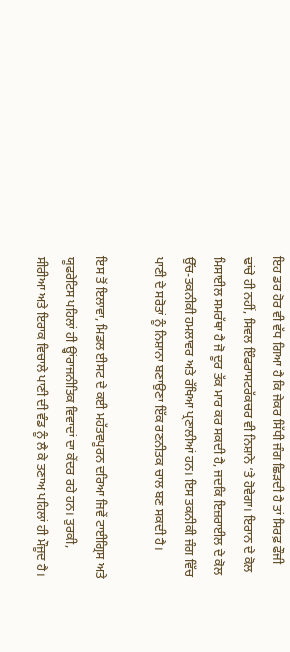ਇਹ ਡਰ ਹੋਰ ਵੀ ਵੱਧ ਗਿਆ ਹੈ ਕਿ ਜੇਕਰ ਸਿੱਧੀ ਜੰਗ ਛਿੜਦੀ ਹੈ ਤਾਂ ਸਿਰਫ਼ ਫੌਜੀ ਢਾਂਚੇ ਹੀ ਨਹੀਂ, ਸਿਵਲ ਇੰਫਰਾਸਟਰੱਕਚਰ ਵੀ ਨਿਸ਼ਾਨੇ ‘ਤੇ ਹੋਵੇਗਾ। ਇਰਾਨ ਦੇ ਕੋਲ ਮਿਸਾਈਲ ਸਮਰੱਥਾ ਹੈ ਜੋ ਦੂਰ ਤੱਕ ਮਾਰ ਕਰ ਸਕਦੀ ਹੈ, ਜਦਕਿ ਇਜ਼ਰਾਈਲ ਦੇ ਕੋਲ ਉੱਚ-ਤਕਨੀਕੀ ਹਮਲਾਵਰ ਅਤੇ ਰੱਖਿਆ ਪ੍ਰਣਾਲੀਆਂ ਹਨ। ਇਸ ਤਕਨੀਕੀ ਜੰਗ ਵਿੱਚ ਪਾਣੀ ਦੇ ਸਰੋਤਾਂ ਨੂੰ ਨਿਸ਼ਾਨਾ ਬਣਾਉਣਾ ਇੱਕ ਰਣਨੀਤਕ ਚਾਲ ਬਣ ਸਕਦੀ ਹੈ।

ਇਸ ਤੋਂ ਇਲਾਵਾ, ਮਿਡਲ ਈਸਟ ਦੇ ਕਈ ਮਹੱਤਵਪੂਰਨ ਦਰਿਆ ਜਿਵੇਂ ਟਾਈਗ੍ਰਿਸ ਅਤੇ ਯੂਫਰੇਟਿਸ ਪਹਿਲਾਂ ਹੀ ਉ੍ਹਾਂਰਾਜਨੀਤਿਕ ਵਿਵਾਦਾਂ ਦਾ ਕੇਂਦਰ ਰਹੇ ਹਨ। ਤੁਰਕੀ, ਸੀਰੀਆ ਅਤੇ ਇਰਾਕ ਵਿਚਾਲੇ ਪਾਣੀ ਦੀ ਵੰਡ ਨੂੰ ਲੈ ਕੇ ਤਣਾਅ ਪਹਿਲਾਂ ਹੀ ਮੌਜੂਦ ਹੈ।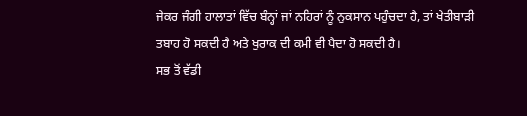ਜੇਕਰ ਜੰਗੀ ਹਾਲਾਤਾਂ ਵਿੱਚ ਬੰਨ੍ਹਾਂ ਜਾਂ ਨਹਿਰਾਂ ਨੂੰ ਨੁਕਸਾਨ ਪਹੁੰਚਦਾ ਹੈ, ਤਾਂ ਖੇਤੀਬਾੜੀ ਤਬਾਹ ਹੋ ਸਕਦੀ ਹੈ ਅਤੇ ਖੁਰਾਕ ਦੀ ਕਮੀ ਵੀ ਪੈਦਾ ਹੋ ਸਕਦੀ ਹੈ।
ਸਭ ਤੋਂ ਵੱਡੀ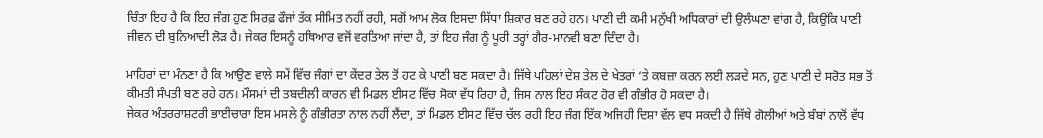ਚਿੰਤਾ ਇਹ ਹੈ ਕਿ ਇਹ ਜੰਗ ਹੁਣ ਸਿਰਫ਼ ਫੌਜਾਂ ਤੱਕ ਸੀਮਿਤ ਨਹੀਂ ਰਹੀ, ਸਗੋਂ ਆਮ ਲੋਕ ਇਸਦਾ ਸਿੱਧਾ ਸ਼ਿਕਾਰ ਬਣ ਰਹੇ ਹਨ। ਪਾਣੀ ਦੀ ਕਮੀ ਮਨੁੱਖੀ ਅਧਿਕਾਰਾਂ ਦੀ ਉਲੰਘਣਾ ਵਾਂਗ ਹੈ, ਕਿਉਂਕਿ ਪਾਣੀ ਜੀਵਨ ਦੀ ਬੁਨਿਆਦੀ ਲੋੜ ਹੈ। ਜੇਕਰ ਇਸਨੂੰ ਹਥਿਆਰ ਵਜੋਂ ਵਰਤਿਆ ਜਾਂਦਾ ਹੈ, ਤਾਂ ਇਹ ਜੰਗ ਨੂੰ ਪੂਰੀ ਤਰ੍ਹਾਂ ਗੈਰ-ਮਾਨਵੀ ਬਣਾ ਦਿੰਦਾ ਹੈ।

ਮਾਹਿਰਾਂ ਦਾ ਮੰਨਣਾ ਹੈ ਕਿ ਆਉਣ ਵਾਲੇ ਸਮੇਂ ਵਿੱਚ ਜੰਗਾਂ ਦਾ ਕੇਂਦਰ ਤੇਲ ਤੋਂ ਹਟ ਕੇ ਪਾਣੀ ਬਣ ਸਕਦਾ ਹੈ। ਜਿੱਥੇ ਪਹਿਲਾਂ ਦੇਸ਼ ਤੇਲ ਦੇ ਖੇਤਰਾਂ ‘ਤੇ ਕਬਜ਼ਾ ਕਰਨ ਲਈ ਲੜਦੇ ਸਨ, ਹੁਣ ਪਾਣੀ ਦੇ ਸਰੋਤ ਸਭ ਤੋਂ ਕੀਮਤੀ ਸੰਪਤੀ ਬਣ ਰਹੇ ਹਨ। ਮੌਸਮਾਂ ਦੀ ਤਬਦੀਲੀ ਕਾਰਨ ਵੀ ਮਿਡਲ ਈਸਟ ਵਿੱਚ ਸੋਕਾ ਵੱਧ ਰਿਹਾ ਹੈ, ਜਿਸ ਨਾਲ ਇਹ ਸੰਕਟ ਹੋਰ ਵੀ ਗੰਭੀਰ ਹੋ ਸਕਦਾ ਹੈ।
ਜੇਕਰ ਅੰਤਰਰਾਸ਼ਟਰੀ ਭਾਈਚਾਰਾ ਇਸ ਮਸਲੇ ਨੂੰ ਗੰਭੀਰਤਾ ਨਾਲ ਨਹੀਂ ਲੈਂਦਾ, ਤਾਂ ਮਿਡਲ ਈਸਟ ਵਿੱਚ ਚੱਲ ਰਹੀ ਇਹ ਜੰਗ ਇੱਕ ਅਜਿਹੀ ਦਿਸ਼ਾ ਵੱਲ ਵਧ ਸਕਦੀ ਹੈ ਜਿੱਥੇ ਗੋਲੀਆਂ ਅਤੇ ਬੰਬਾਂ ਨਾਲੋਂ ਵੱਧ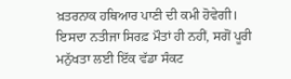ਖ਼ਤਰਨਾਕ ਹਥਿਆਰ ਪਾਣੀ ਦੀ ਕਮੀ ਹੋਵੇਗੀ। ਇਸਦਾ ਨਤੀਜਾ ਸਿਰਫ਼ ਮੌਤਾਂ ਹੀ ਨਹੀਂ, ਸਗੋਂ ਪੂਰੀ ਮਨੁੱਖਤਾ ਲਈ ਇੱਕ ਵੱਡਾ ਸੰਕਟ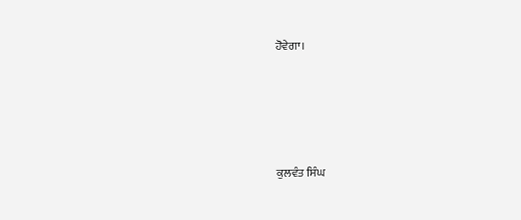ਹੋਵੇਗਾ।





ਕੁਲਵੰਤ ਸਿੰਘ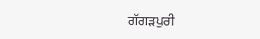ਗੱਗੜਪੁਰੀ